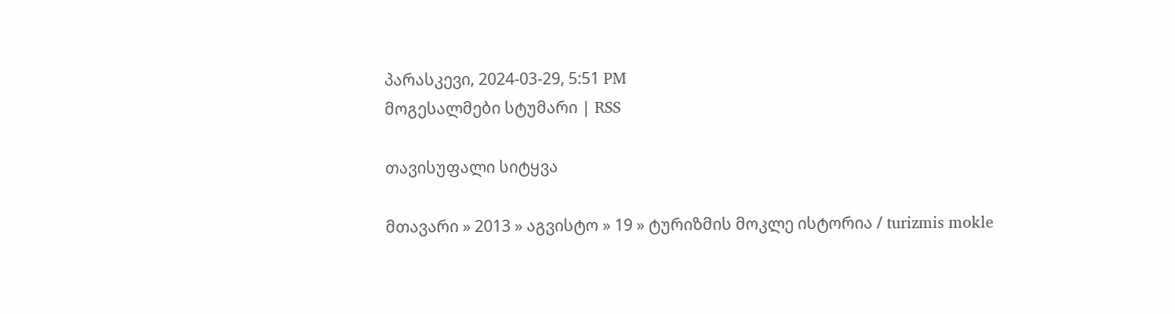პარასკევი, 2024-03-29, 5:51 PM
მოგესალმები სტუმარი | RSS

თავისუფალი სიტყვა

მთავარი » 2013 » აგვისტო » 19 » ტურიზმის მოკლე ისტორია / turizmis mokle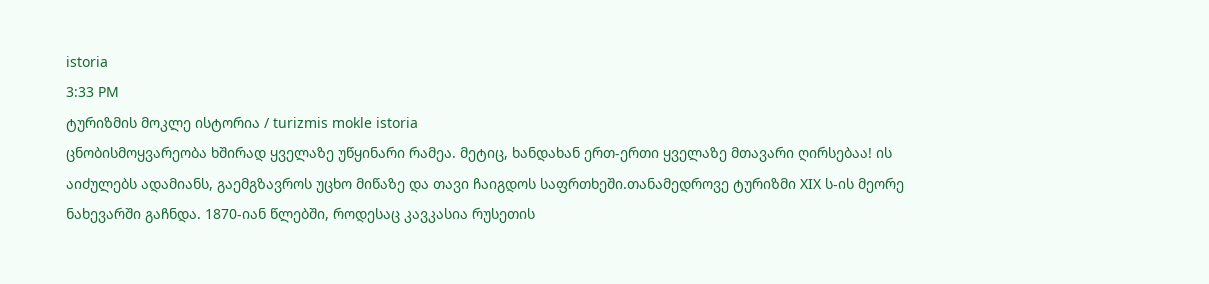istoria
3:33 PM
ტურიზმის მოკლე ისტორია / turizmis mokle istoria
ცნობისმოყვარეობა ხშირად ყველაზე უწყინარი რამეა. მეტიც, ხანდახან ერთ-ერთი ყველაზე მთავარი ღირსებაა! ის აიძულებს ადამიანს, გაემგზავროს უცხო მიწაზე და თავი ჩაიგდოს საფრთხეში.თანამედროვე ტურიზმი XIX ს-ის მეორე ნახევარში გაჩნდა. 1870-იან წლებში, როდესაც კავკასია რუსეთის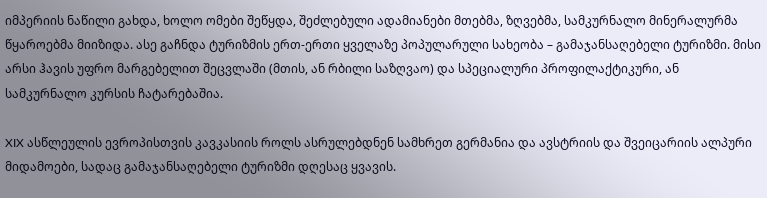იმპერიის ნაწილი გახდა, ხოლო ომები შეწყდა, შეძლებული ადამიანები მთებმა, ზღვებმა, სამკურნალო მინერალურმა წყაროებმა მიიზიდა. ასე გაჩნდა ტურიზმის ერთ-ერთი ყველაზე პოპულარული სახეობა – გამაჯანსაღებელი ტურიზმი. მისი არსი ჰავის უფრო მარგებელით შეცვლაში (მთის, ან რბილი საზღვაო) და სპეციალური პროფილაქტიკური, ან სამკურნალო კურსის ჩატარებაშია.

XIX ასწლეულის ევროპისთვის კავკასიის როლს ასრულებდნენ სამხრეთ გერმანია და ავსტრიის და შვეიცარიის ალპური მიდამოები, სადაც გამაჯანსაღებელი ტურიზმი დღესაც ყვავის.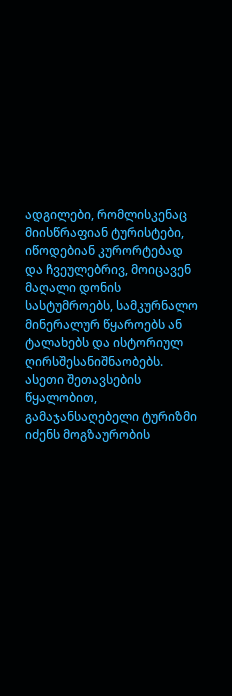ადგილები, რომლისკენაც მიისწრაფიან ტურისტები, იწოდებიან კურორტებად და ჩვეულებრივ, მოიცავენ მაღალი დონის სასტუმროებს, სამკურნალო მინერალურ წყაროებს ან ტალახებს და ისტორიულ ღირსშესანიშნაობებს. ასეთი შეთავსების წყალობით, გამაჯანსაღებელი ტურიზმი იძენს მოგზაურობის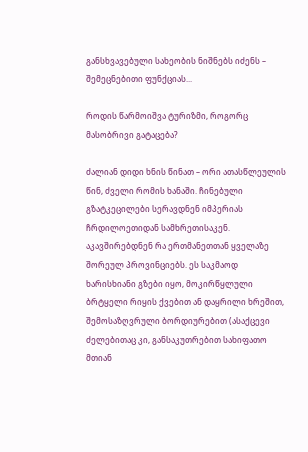განსხვავებული სახეობის ნიშნებს იძენს – შემეცნებითი ფუნქციას...

როდის წარმოიშვა ტურიზმი, როგორც მასობრივი გატაცება?

ძალიან დიდი ხნის წინათ – ორი ათასწლეულის წინ, ძველი რომის ხანაში. ჩინებული გზატკეცილები სერავდნენ იმპერიას ჩრდილოეთიდან სამხრეთისაკენ. აკავშირებდნენ რა ერთმანეთთან ყველაზე შორეულ პროვინციებს. ეს საკმაოდ ხარისხიანი გზები იყო, მოკირწყლული ბრტყელი რიყის ქვებით ან დაყრილი ხრეშით, შემოსაზღვრული ბორდიურებით (ასაქცევი ძელებითაც კი, განსაკუთრებით სახიფათო მთიან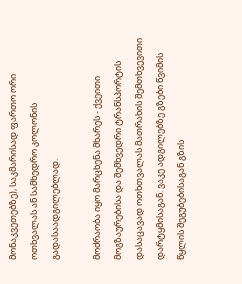მონაკვეთებზე), საკმარისად ფართო ორი ოთხვალას ან სამხედრო კოლონის გადასაადგილებლად.

მოძრაობა იყო მარცხენა მხარეს - ქვეითი მოგზაურებისა და შემხვედრი ტრანსპორტის დასაცავად ოთხთვალას მათრახის შემთხვევითი დარტყმისაგან. ვაკე ადგილებზე გზები წვიმის წყლის შეგუბებისაგან გზის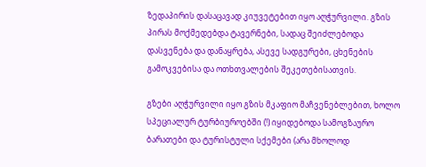ზედაპირის დასაცავად კიუვეტებით იყო აღჭურვილი. გზის პირას მოქმედებდა ტავერნები, სადაც შეიძლებოდა დასვენება და დანაყრება, ასევე სადგურები, ცხენების გამოკვებისა და ოთხთვალების შეკეთებისათვის.

გზები აღჭურვილი იყო გზის მკაფიო მაჩვენებლებით, ხოლო სპეციალურ ტურბიუროებში (!) იყიდებოდა სამოგზაურო ბარათები და ტურისტული სქემები (არა მხოლოდ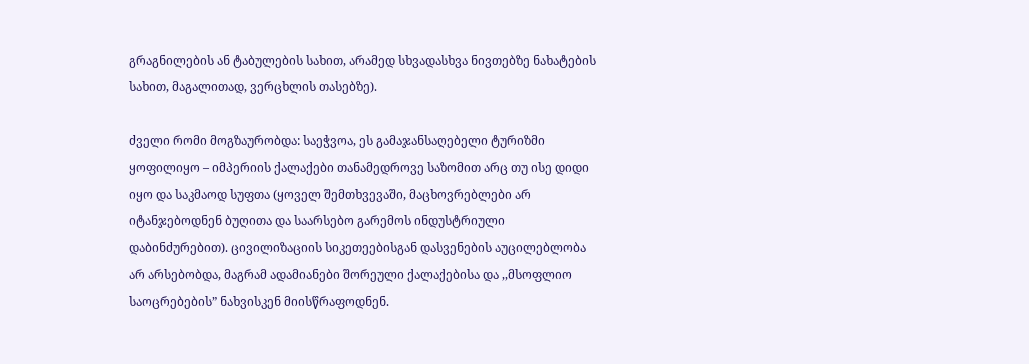გრაგნილების ან ტაბულების სახით, არამედ სხვადასხვა ნივთებზე ნახატების სახით, მაგალითად, ვერცხლის თასებზე).

ძველი რომი მოგზაურობდა: საეჭვოა, ეს გამაჯანსაღებელი ტურიზმი ყოფილიყო – იმპერიის ქალაქები თანამედროვე საზომით არც თუ ისე დიდი იყო და საკმაოდ სუფთა (ყოველ შემთხვევაში, მაცხოვრებლები არ იტანჯებოდნენ ბუღითა და საარსებო გარემოს ინდუსტრიული დაბინძურებით). ცივილიზაციის სიკეთეებისგან დასვენების აუცილებლობა არ არსებობდა, მაგრამ ადამიანები შორეული ქალაქებისა და ,,მსოფლიო საოცრებების” ნახვისკენ მიისწრაფოდნენ.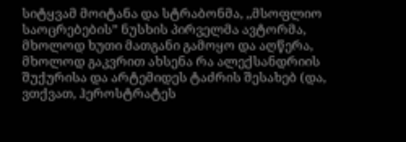სიტყვამ მოიტანა და სტრაბონმა, ,,მსოფლიო საოცრებების” ნუსხის პირველმა ავტორმა, მხოლოდ ხუთი მათგანი გამოყო და აღწერა, მხოლოდ გაკვრით ახსენა რა ალექსანდრიის შუქურისა და არტემიდეს ტაძრის შესახებ (და, ვთქვათ, ჰეროსტრატეს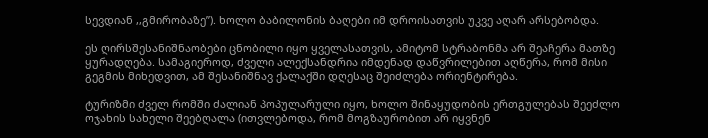სევდიან ,,გმირობაზე”). ხოლო ბაბილონის ბაღები იმ დროისათვის უკვე აღარ არსებობდა.

ეს ღირსშესანიშნაობები ცნობილი იყო ყველასათვის, ამიტომ სტრაბონმა არ შეაჩერა მათზე ყურადღება. სამაგიეროდ, ძველი ალექსანდრია იმდენად დაწვრილებით აღწერა, რომ მისი გეგმის მიხედვით, ამ შესანიშნავ ქალაქში დღესაც შეიძლება ორიენტირება.

ტურიზმი ძველ რომში ძალიან პოპულარული იყო, ხოლო შინაყუდობის ერთგულებას შეეძლო ოჯახის სახელი შეებღალა (ითვლებოდა, რომ მოგზაურობით არ იყვნენ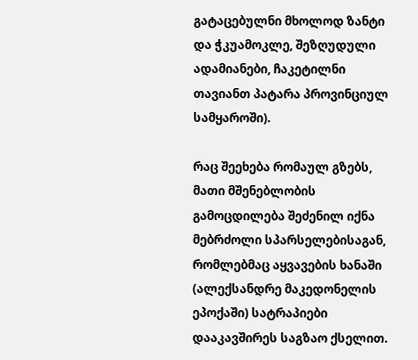გატაცებულნი მხოლოდ ზანტი და ჭკუამოკლე, შეზღუდული ადამიანები, ჩაკეტილნი თავიანთ პატარა პროვინციულ სამყაროში).

რაც შეეხება რომაულ გზებს, მათი მშენებლობის გამოცდილება შეძენილ იქნა მებრძოლი სპარსელებისაგან, რომლებმაც აყვავების ხანაში (ალექსანდრე მაკედონელის ეპოქაში) სატრაპიები დააკავშირეს საგზაო ქსელით.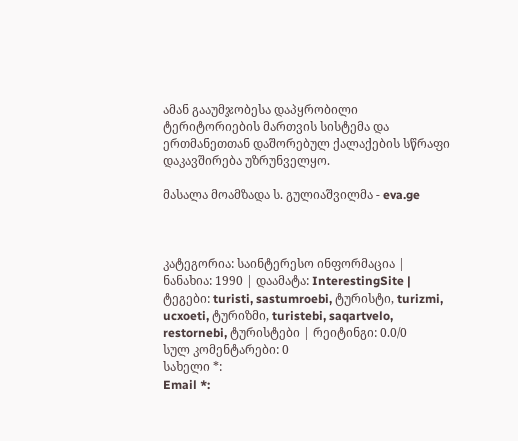ამან გააუმჯობესა დაპყრობილი ტერიტორიების მართვის სისტემა და ერთმანეთთან დაშორებულ ქალაქების სწრაფი დაკავშირება უზრუნველყო.

მასალა მოამზადა ს. გულიაშვილმა - eva.ge



კატეგორია: საინტერესო ინფორმაცია | ნანახია: 1990 | დაამატა: InterestingSite | ტეგები: turisti, sastumroebi, ტურისტი, turizmi, ucxoeti, ტურიზმი, turistebi, saqartvelo, restornebi, ტურისტები | რეიტინგი: 0.0/0
სულ კომენტარები: 0
სახელი *:
Email *: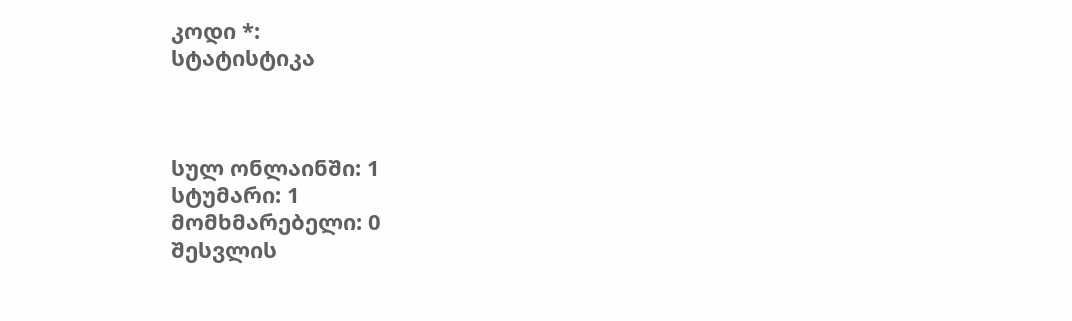კოდი *:
სტატისტიკა



სულ ონლაინში: 1
სტუმარი: 1
მომხმარებელი: 0
შესვლის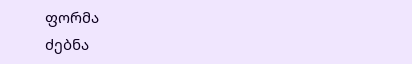ფორმა
ძებნა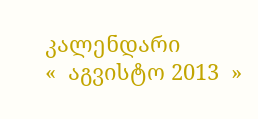კალენდარი
«  აგვისტო 2013  »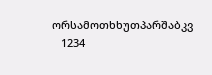ორსამოთხხუთპარშაბკვ
   1234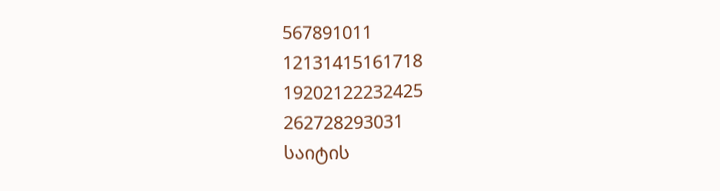567891011
12131415161718
19202122232425
262728293031
საიტის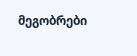მეგობრები